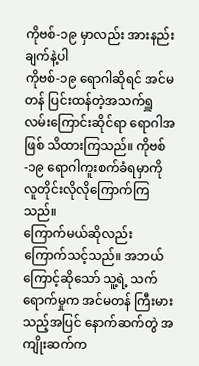ကိုဗစ်-၁၉ မှာလည်း အားနည်းချက်နဲ့ပါ
ကိုဗစ်-၁၉ ရောဂါဆိုရင် အင်မတန် ပြင်းထန်တဲ့အသက်ရှူလမ်းကြောင်းဆိုင်ရာ ရောဂါအဖြစ် သိထားကြသည်။ ကိုဗစ်-၁၉ ရောဂါကူးစက်ခံရမှာကို လူတိုင်းလိုလိုကြောက်ကြသည်။
ကြောက်မယ်ဆိုလည်း ကြောက်သင့်သည်။ အဘယ်ကြောင့်ဆိုသော် သူ့ရဲ့ သက်ရောက်မှုက အင်မတန် ကြီးမားသည့်အပြင် နောက်ဆက်တွဲ အကျိုးဆက်က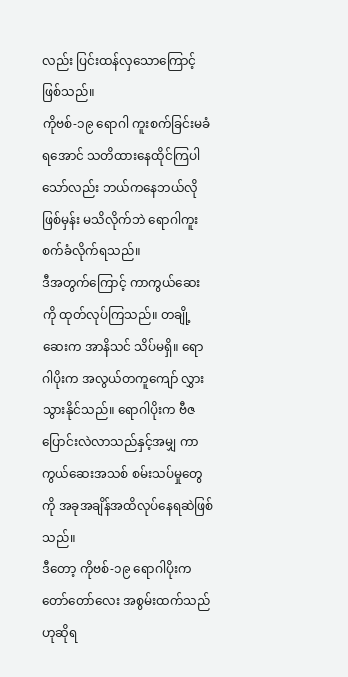လည်း ပြင်းထန်လှသောကြောင့်ဖြစ်သည်။
ကိုဗစ်-၁၉ ရောဂါ ကူးစက်ခြင်းမခံရအောင် သတိထားနေထိုင်ကြပါသော်လည်း ဘယ်ကနေဘယ်လိုဖြစ်မှန်း မသိလိုက်ဘဲ ရောဂါကူးစက်ခံလိုက်ရသည်။
ဒီအတွက်ကြောင့် ကာကွယ်ဆေးကို ထုတ်လုပ်ကြသည်။ တချို့ဆေးက အာနိသင် သိပ်မရှိ။ ရောဂါပိုးက အလွယ်တကူကျော် လွှားသွားနိုင်သည်။ ရောဂါပိုးက ဗီဇပြောင်းလဲလာသည်နှင့်အမျှ ကာကွယ်ဆေးအသစ် စမ်းသပ်မှုတွေကို အခုအချိန်အထိလုပ်နေရဆဲဖြစ်သည်။
ဒီတော့ ကိုဗစ်-၁၉ ရောဂါပိုးက တော်တော်လေး အစွမ်းထက်သည်ဟုဆိုရ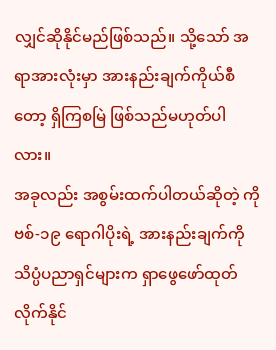လျှင်ဆိုနိုင်မည်ဖြစ်သည်။ သို့သော် အရာအားလုံးမှာ အားနည်းချက်ကိုယ်စီတော့ ရှိကြစမြဲ ဖြစ်သည်မဟုတ်ပါလား။
အခုလည်း အစွမ်းထက်ပါတယ်ဆိုတဲ့ ကိုဗစ်-၁၉ ရောဂါပိုးရဲ့ အားနည်းချက်ကို သိပ္ပံပညာရှင်များက ရှာဖွေဖော်ထုတ်လိုက်နိုင်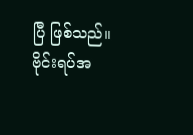ပြီ ဖြစ်သည်။
ဗိုင်းရပ်အ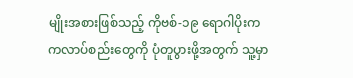မျိုးအစားဖြစ်သည့် ကိုဗစ်-၁၉ ရောဂါပိုးက ကလာပ်စည်းတွေကို ပုံတူပွားဖို့အတွက် သူ့မှာ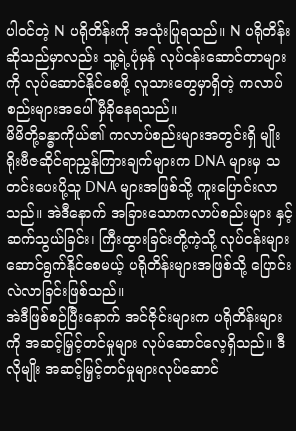ပါဝင်တဲ့ N ပရိုတိန်းကို အသုံးပြုရသည်။ N ပရိုတိန်းဆိုသည်မှာလည်း သူ့ရဲ့ပုံမှန် လုပ်ငန်းဆောင်တာများကို လုပ်ဆောင်နိုင်စေဖို့ လူသားတွေမှာရှိတဲ့ ကလာပ်စည်းများအပေါ် မှီခိုနေရသည်။
မိမိတို့ခန္ဓာကိုယ်၏ ကလာပ်စည်းများအတွင်းရှိ မျိုးရိုးဗီဇဆိုင်ရာညွှန်ကြားချက်များက DNA များမှ သတင်းပေးပို့သူ DNA များအဖြစ်သို့ ကူးပြောင်းလာသည်။ အဲဒီနောက် အခြားသောကလာပ်စည်းများ နှင့်ဆက်သွယ်ခြင်း၊ ကြီးထွားခြင်းတို့ကဲ့သို့ လုပ်ငန်းများဆောင်ရွက်နိုင်စေမယ့် ပရိုတိန်းများအဖြစ်သို့ ပြောင်းလဲလာခြင်းဖြစ်သည်။
အဲဒီဖြစ်စဉ်ပြီးနောက် အင်ဇိုင်းများက ပရိုတိန်းများကို အဆင့်မြှင့်တင်မှုများ လုပ်ဆောင်လေ့ရှိသည်။ ဒီလိုမျိုး အဆင့်မြှင့်တင်မှုများလုပ်ဆောင်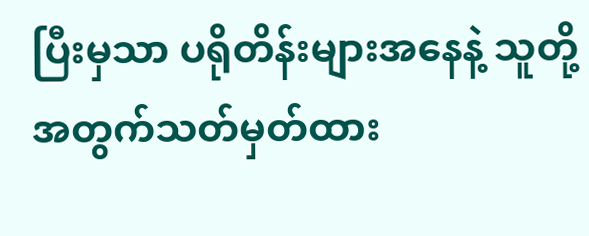ပြီးမှသာ ပရိုတိန်းများအနေနဲ့ သူတို့အတွက်သတ်မှတ်ထား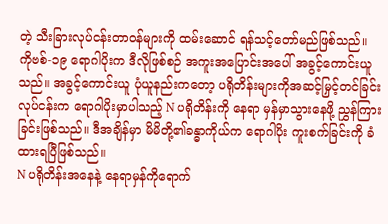တဲ့ သီးခြားလုပ်ငန်းတာဝန်များကို ထမ်းဆောင် ရန်သင့်တော်မည်ဖြစ်သည်။
ကိုဗစ်-၁၉ ရောဂါပိုးက ဒီလိုဖြစ်စဉ် အကူးအပြောင်းအပေါ် အခွင့်ကောင်းယူသည်။ အခွင့်ကောင်းယူ ပုံယူနည်းကတော့ ပရိုတိန်းများကိုအဆင့်မြှင့်တင်ခြင်းလုပ်ငန်းက ရောဂါပိုးမှာပါသည့် N ပရိုတိန်းကို နေရာ မှန်မှာသွားနေဖို့ ညွှန်ကြားခြင်းဖြစ်သည်။ ဒီအချိန်မှာ မိမိတို့၏ခန္ဓာကိုယ်က ရောဂါပိုး ကူးစက်ခြင်းကို ခံထားရပြီဖြစ်သည်။
N ပရိုတိန်းအနေနဲ့ နေရာမှန်ကိုရောက်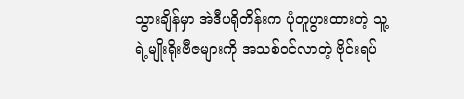သွားချိန်မှာ အဲဒီပရိုတိန်းက ပုံတူပွားထားတဲ့ သူ့ရဲ့မျိုးရိုးဗီဇများကို အသစ်ဝင်လာတဲ့ ဗိုင်းရပ်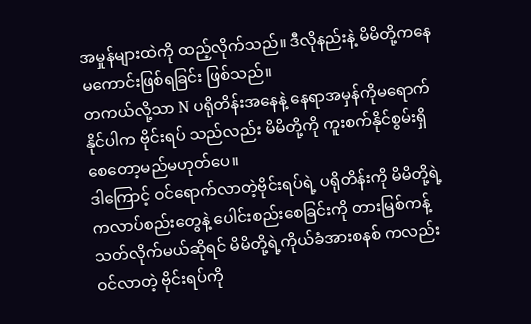အမှုန်များထဲကို ထည့်လိုက်သည်။ ဒီလိုနည်းနဲ့ မိမိတို့ကနေမကောင်းဖြစ်ရခြင်း ဖြစ်သည်။
တကယ်လို့သာ N ပရိုတိန်းအနေနဲ့ နေရာအမှန်ကိုမရောက်နိုင်ပါက ဗိုင်းရပ် သည်လည်း မိမိတို့ကို ကူးစက်နိုင်စွမ်းရှိစေတော့မည်မဟုတ်ပေ။
ဒါကြောင့် ဝင်ရောက်လာတဲ့ဗိုင်းရပ်ရဲ့ ပရိုတိန်းကို မိမိတို့ရဲ့ကလာပ်စည်းတွေနဲ့ ပေါင်းစည်းစေခြင်းကို တားမြစ်ကန့်သတ်လိုက်မယ်ဆိုရင် မိမိတို့ရဲ့ကိုယ်ခံအားစနစ် ကလည်း ဝင်လာတဲ့ ဗိုင်းရပ်ကို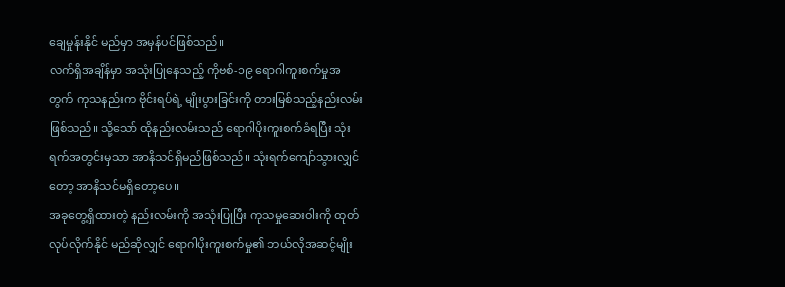ချေမှုန်းနိုင် မည်မှာ အမှန်ပင်ဖြစ်သည်။
လက်ရှိအချိန်မှာ အသုံးပြုနေသည့် ကိုဗစ်-၁၉ ရောဂါကူးစက်မှုအတွက် ကုသနည်းက ဗိုင်းရပ်ရဲ့ မျိုးပွားခြင်းကို တားမြစ်သည့်နည်းလမ်းဖြစ်သည်။ သို့သော် ထိုနည်းလမ်းသည် ရောဂါပိုးကူးစက်ခံရပြီး သုံးရက်အတွင်းမှသာ အာနိသင်ရှိမည်ဖြစ်သည်။ သုံးရက်ကျော်သွားလျှင်တော့ အာနိသင်မရှိတော့ပေ။
အခုတွေ့ရှိထားတဲ့ နည်းလမ်းကို အသုံးပြုပြီး ကုသမှုဆေးဝါးကို ထုတ်လုပ်လိုက်နိုင် မည်ဆိုလျှင် ရောဂါပိုးကူးစက်မှု၏ ဘယ်လိုအဆင့်မျိုး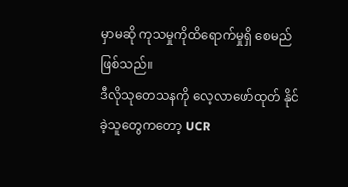မှာမဆို ကုသမှုကိုထိရောက်မှုရှိ စေမည်ဖြစ်သည်။
ဒီလိုသုတေသနကို လေ့လာဖော်ထုတ် နိုင်ခဲ့သူတွေကတော့ UCR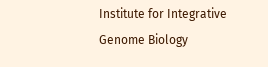Institute for Integrative Genome Biology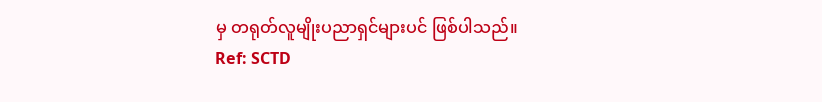မှ တရုတ်လူမျိုးပညာရှင်များပင် ဖြစ်ပါသည်။
Ref: SCTD